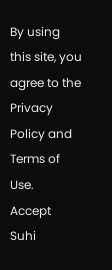By using this site, you agree to the Privacy Policy and Terms of Use.
Accept
Suhi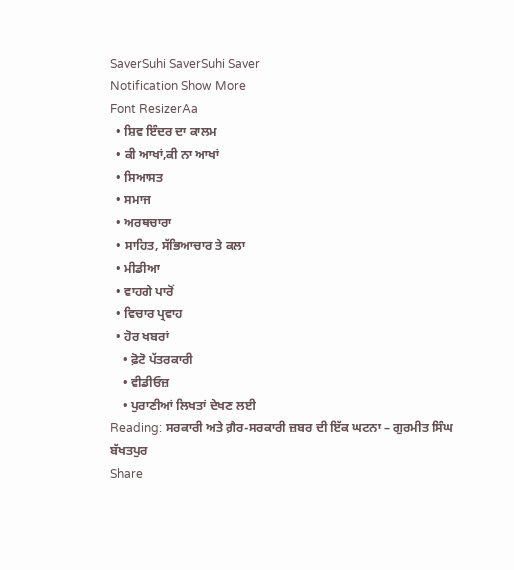SaverSuhi SaverSuhi Saver
Notification Show More
Font ResizerAa
  • ਸ਼ਿਵ ਇੰਦਰ ਦਾ ਕਾਲਮ
  • ਕੀ ਆਖਾਂ,ਕੀ ਨਾ ਆਖਾਂ
  • ਸਿਆਸਤ
  • ਸਮਾਜ
  • ਅਰਥਚਾਰਾ
  • ਸਾਹਿਤ, ਸੱਭਿਆਚਾਰ ਤੇ ਕਲਾ
  • ਮੀਡੀਆ
  • ਵਾਹਗੇ ਪਾਰੋਂ
  • ਵਿਚਾਰ ਪ੍ਰਵਾਹ
  • ਹੋਰ ਖਬਰਾਂ
    • ਫ਼ੋਟੋ ਪੱਤਰਕਾਰੀ
    • ਵੀਡੀਓਜ਼
    • ਪੁਰਾਣੀਆਂ ਲਿਖਤਾਂ ਦੇਖਣ ਲਈ
Reading: ਸਰਕਾਰੀ ਅਤੇ ਗ਼ੈਰ-ਸਰਕਾਰੀ ਜ਼ਬਰ ਦੀ ਇੱਕ ਘਟਨਾ – ਗੁਰਮੀਤ ਸਿੰਘ ਬੱਖਤਪੁਰ
Share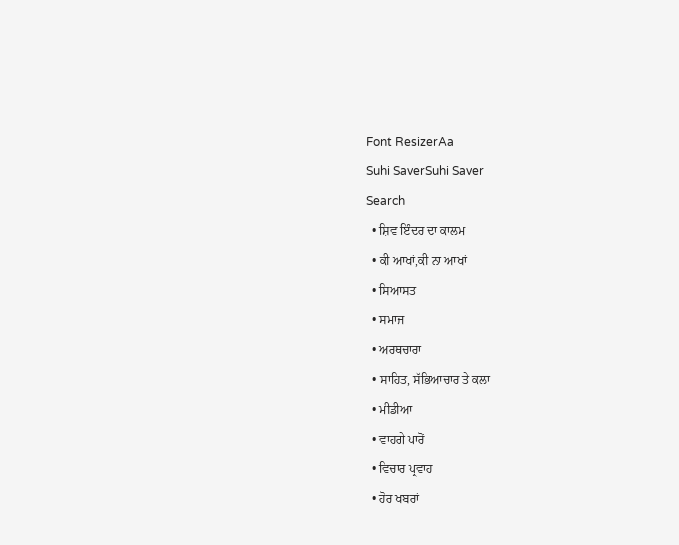Font ResizerAa
Suhi SaverSuhi Saver
Search
  • ਸ਼ਿਵ ਇੰਦਰ ਦਾ ਕਾਲਮ
  • ਕੀ ਆਖਾਂ,ਕੀ ਨਾ ਆਖਾਂ
  • ਸਿਆਸਤ
  • ਸਮਾਜ
  • ਅਰਥਚਾਰਾ
  • ਸਾਹਿਤ, ਸੱਭਿਆਚਾਰ ਤੇ ਕਲਾ
  • ਮੀਡੀਆ
  • ਵਾਹਗੇ ਪਾਰੋਂ
  • ਵਿਚਾਰ ਪ੍ਰਵਾਹ
  • ਹੋਰ ਖਬਰਾਂ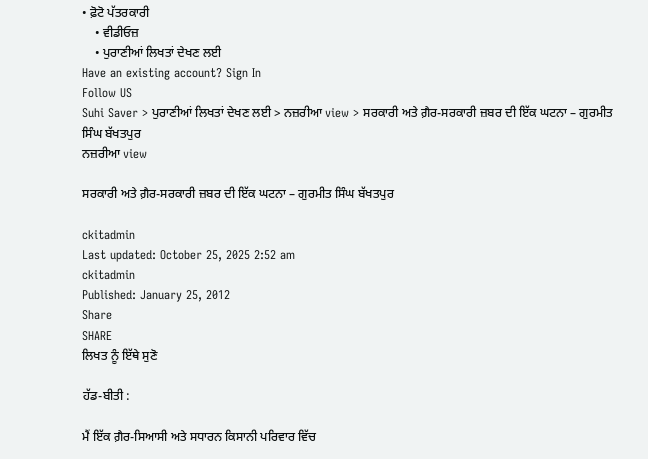• ਫ਼ੋਟੋ ਪੱਤਰਕਾਰੀ
    • ਵੀਡੀਓਜ਼
    • ਪੁਰਾਣੀਆਂ ਲਿਖਤਾਂ ਦੇਖਣ ਲਈ
Have an existing account? Sign In
Follow US
Suhi Saver > ਪੁਰਾਣੀਆਂ ਲਿਖਤਾਂ ਦੇਖਣ ਲਈ > ਨਜ਼ਰੀਆ view > ਸਰਕਾਰੀ ਅਤੇ ਗ਼ੈਰ-ਸਰਕਾਰੀ ਜ਼ਬਰ ਦੀ ਇੱਕ ਘਟਨਾ – ਗੁਰਮੀਤ ਸਿੰਘ ਬੱਖਤਪੁਰ
ਨਜ਼ਰੀਆ view

ਸਰਕਾਰੀ ਅਤੇ ਗ਼ੈਰ-ਸਰਕਾਰੀ ਜ਼ਬਰ ਦੀ ਇੱਕ ਘਟਨਾ – ਗੁਰਮੀਤ ਸਿੰਘ ਬੱਖਤਪੁਰ

ckitadmin
Last updated: October 25, 2025 2:52 am
ckitadmin
Published: January 25, 2012
Share
SHARE
ਲਿਖਤ ਨੂੰ ਇੱਥੇ ਸੁਣੋ

ਹੱਡ-ਬੀਤੀ :

ਮੈਂ ਇੱਕ ਗ਼ੈਰ-ਸਿਆਸੀ ਅਤੇ ਸਧਾਰਨ ਕਿਸਾਨੀ ਪਰਿਵਾਰ ਵਿੱਚ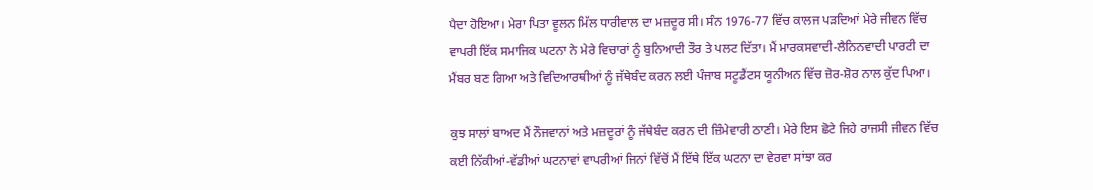ਪੈਦਾ ਹੋਇਆ। ਮੇਰਾ ਪਿਤਾ ਵੂਲਨ ਮਿੱਲ ਧਾਰੀਵਾਲ ਦਾ ਮਜ਼ਦੂਰ ਸੀ। ਸੰਨ 1976-77 ਵਿੱਚ ਕਾਲਜ ਪੜਦਿਆਂ ਮੇਰੇ ਜੀਵਨ ਵਿੱਚ ਵਾਪਰੀ ਇੱਕ ਸਮਾਜਿਕ ਘਟਨਾ ਨੇ ਮੇਰੇ ਵਿਚਾਰਾਂ ਨੂੰ ਬੁਨਿਆਦੀ ਤੌਰ ਤੇ ਪਲਟ ਦਿੱਤਾ। ਮੈਂ ਮਾਰਕਸਵਾਦੀ-ਲੈਨਿਨਵਾਦੀ ਪਾਰਟੀ ਦਾ ਮੈਂਬਰ ਬਣ ਗਿਆ ਅਤੇ ਵਿਦਿਆਰਥੀਆਂ ਨੂੰ ਜੱਥੇਬੰਦ ਕਰਨ ਲਈ ਪੰਜਾਬ ਸਟੂਡੈਂਟਸ ਯੂਨੀਅਨ ਵਿੱਚ ਜ਼ੋਰ-ਸ਼ੋਰ ਨਾਲ ਕੁੱਦ ਪਿਆ।

ਕੁਝ ਸਾਲਾਂ ਬਾਅਦ ਮੈਂ ਨੌਜਵਾਨਾਂ ਅਤੇ ਮਜ਼ਦੂਰਾਂ ਨੂੰ ਜੱਥੇਬੰਦ ਕਰਨ ਦੀ ਜ਼ਿੰਮੇਵਾਰੀ ਠਾਣੀ। ਮੇਰੇ ਇਸ ਛੋਟੇ ਜਿਹੇ ਰਾਜਸੀ ਜੀਵਨ ਵਿੱਚ ਕਈ ਨਿੱਕੀਆਂ-ਵੱਡੀਆਂ ਘਟਨਾਵਾਂ ਵਾਪਰੀਆਂ ਜਿਨਾਂ ਵਿੱਚੋਂ ਮੈਂ ਇੱਥੇ ਇੱਕ ਘਟਨਾ ਦਾ ਵੇਰਵਾ ਸਾਂਝਾ ਕਰ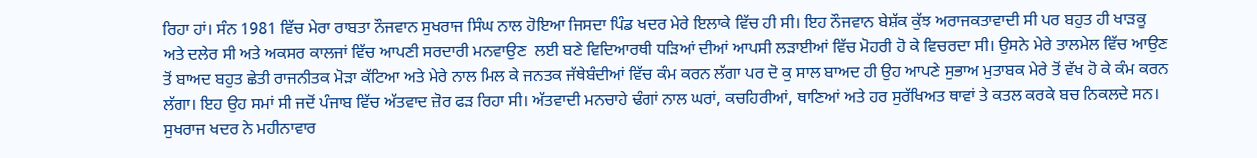ਰਿਹਾ ਹਾਂ। ਸੰਨ 1981 ਵਿੱਚ ਮੇਰਾ ਰਾਬਤਾ ਨੌਜਵਾਨ ਸੁਖਰਾਜ ਸਿੰਘ ਨਾਲ ਹੋਇਆ ਜਿਸਦਾ ਪਿੰਡ ਖਦਰ ਮੇਰੇ ਇਲਾਕੇ ਵਿੱਚ ਹੀ ਸੀ। ਇਹ ਨੌਜਵਾਨ ਬੇਸ਼ੱਕ ਕੁੱਝ ਅਰਾਜਕਤਾਵਾਦੀ ਸੀ ਪਰ ਬਹੁਤ ਹੀ ਖਾੜਕੂ ਅਤੇ ਦਲੇਰ ਸੀ ਅਤੇ ਅਕਸਰ ਕਾਲਜਾਂ ਵਿੱਚ ਆਪਣੀ ਸਰਦਾਰੀ ਮਨਵਾਉਣ  ਲਈ ਬਣੇ ਵਿਦਿਆਰਥੀ ਧੜਿਆਂ ਦੀਆਂ ਆਪਸੀ ਲੜਾਈਆਂ ਵਿੱਚ ਮੋਹਰੀ ਹੋ ਕੇ ਵਿਚਰਦਾ ਸੀ। ਉਸਨੇ ਮੇਰੇ ਤਾਲਮੇਲ ਵਿੱਚ ਆਉਣ ਤੋਂ ਬਾਅਦ ਬਹੁਤ ਛੇਤੀ ਰਾਜਨੀਤਕ ਮੋੜਾ ਕੱਟਿਆ ਅਤੇ ਮੇਰੇ ਨਾਲ ਮਿਲ ਕੇ ਜਨਤਕ ਜੱਥੇਬੰਦੀਆਂ ਵਿੱਚ ਕੰਮ ਕਰਨ ਲੱਗਾ ਪਰ ਦੋ ਕੁ ਸਾਲ ਬਾਅਦ ਹੀ ਉਹ ਆਪਣੇ ਸੁਭਾਅ ਮੁਤਾਬਕ ਮੇਰੇ ਤੋਂ ਵੱਖ ਹੋ ਕੇ ਕੰਮ ਕਰਨ ਲੱਗਾ। ਇਹ ਉਹ ਸਮਾਂ ਸੀ ਜਦੋਂ ਪੰਜਾਬ ਵਿੱਚ ਅੱਤਵਾਦ ਜ਼ੋਰ ਫੜ ਰਿਹਾ ਸੀ। ਅੱਤਵਾਦੀ ਮਨਚਾਹੇ ਢੰਗਾਂ ਨਾਲ ਘਰਾਂ, ਕਚਹਿਰੀਆਂ, ਥਾਣਿਆਂ ਅਤੇ ਹਰ ਸੁਰੱਖਿਅਤ ਥਾਵਾਂ ਤੇ ਕਤਲ ਕਰਕੇ ਬਚ ਨਿਕਲਦੇ ਸਨ। ਸੁਖਰਾਜ ਖਦਰ ਨੇ ਮਹੀਨਾਵਾਰ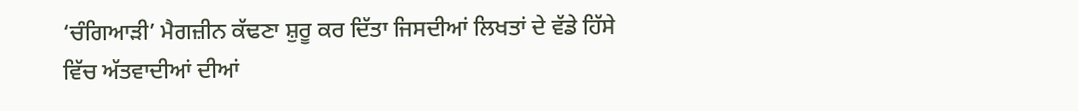‘ਚੰਗਿਆੜੀ’ ਮੈਗਜ਼ੀਨ ਕੱਢਣਾ ਸ਼ੁਰੂ ਕਰ ਦਿੱਤਾ ਜਿਸਦੀਆਂ ਲਿਖਤਾਂ ਦੇ ਵੱਡੇ ਹਿੱਸੇ ਵਿੱਚ ਅੱਤਵਾਦੀਆਂ ਦੀਆਂ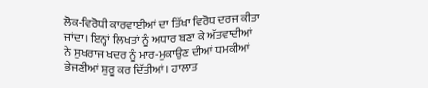ਲੋਕ-ਵਿਰੋਧੀ ਕਾਰਵਾਈਆਂ ਦਾ ਤਿੱਖਾ ਵਿਰੋਧ ਦਰਜ ਕੀਤਾ ਜਾਂਦਾ। ਇਨ੍ਹਾਂ ਲਿਖਤਾਂ ਨੂੰ ਅਧਾਰ ਬਣਾ ਕੇ ਅੱਤਵਾਦੀਆਂ ਨੇ ਸੁਖਰਾਜ ਖਦਰ ਨੂੰ ਮਾਰ-ਮੁਕਾਉਣ ਦੀਆਂ ਧਮਕੀਆਂ ਭੇਜਣੀਆਂ ਸ਼ੁਰੂ ਕਰ ਦਿੱਤੀਆਂ। ਹਾਲਾਤ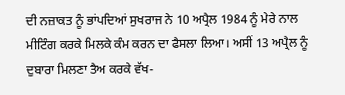ਦੀ ਨਜ਼ਾਕਤ ਨੂੰ ਭਾਂਪਦਿਆਂ ਸੁਖਰਾਜ ਨੇ 10 ਅਪ੍ਰੈਲ 1984 ਨੂੰ ਮੇਰੇ ਨਾਲ ਮੀਟਿੰਗ ਕਰਕੇ ਮਿਲਕੇ ਕੰਮ ਕਰਨ ਦਾ ਫੈਸਲਾ ਲਿਆ। ਅਸੀਂ 13 ਅਪ੍ਰੈਲ ਨੂੰ ਦੁਬਾਰਾ ਮਿਲਣਾ ਤੈਅ ਕਰਕੇ ਵੱਖ-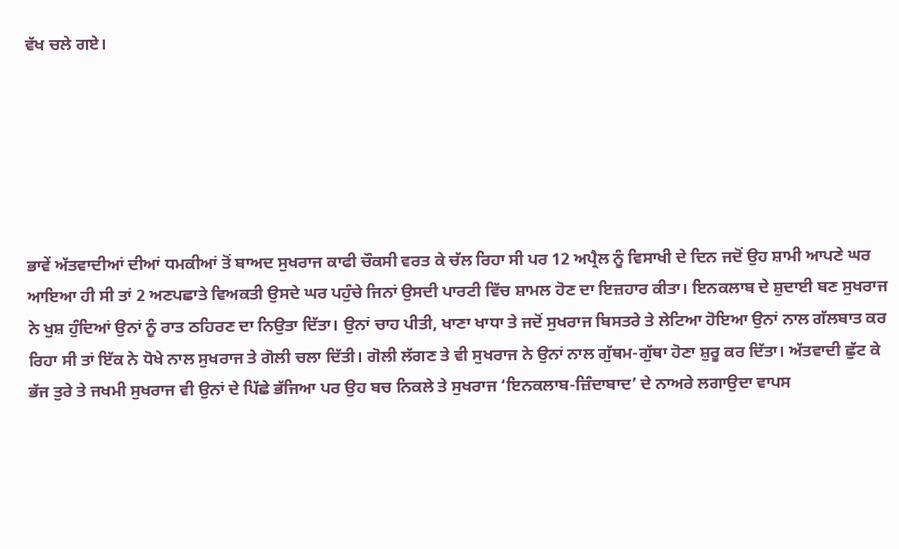ਵੱਖ ਚਲੇ ਗਏ।






ਭਾਵੇਂ ਅੱਤਵਾਦੀਆਂ ਦੀਆਂ ਧਮਕੀਆਂ ਤੋਂ ਬਾਅਦ ਸੁਖਰਾਜ ਕਾਫੀ ਚੌਕਸੀ ਵਰਤ ਕੇ ਚੱਲ ਰਿਹਾ ਸੀ ਪਰ 12 ਅਪ੍ਰੈਲ ਨੂੰ ਵਿਸਾਖੀ ਦੇ ਦਿਨ ਜਦੋਂ ਉਹ ਸ਼ਾਮੀ ਆਪਣੇ ਘਰ ਆਇਆ ਹੀ ਸੀ ਤਾਂ 2 ਅਣਪਛਾਤੇ ਵਿਅਕਤੀ ਉਸਦੇ ਘਰ ਪਹੁੰਚੇ ਜਿਨਾਂ ਉਸਦੀ ਪਾਰਟੀ ਵਿੱਚ ਸ਼ਾਮਲ ਹੋਣ ਦਾ ਇਜ਼ਹਾਰ ਕੀਤਾ। ਇਨਕਲਾਬ ਦੇ ਸ਼ੁਦਾਈ ਬਣ ਸੁਖਰਾਜ ਨੇ ਖੁਸ਼ ਹੁੰਦਿਆਂ ਉਨਾਂ ਨੂੰ ਰਾਤ ਠਹਿਰਣ ਦਾ ਨਿਉਤਾ ਦਿੱਤਾ। ਉਨਾਂ ਚਾਹ ਪੀਤੀ, ਖਾਣਾ ਖਾਧਾ ਤੇ ਜਦੋਂ ਸੁਖਰਾਜ ਬਿਸਤਰੇ ਤੇ ਲੇਟਿਆ ਹੋਇਆ ਉਨਾਂ ਨਾਲ ਗੱਲਬਾਤ ਕਰ ਰਿਹਾ ਸੀ ਤਾਂ ਇੱਕ ਨੇ ਧੋਖੇ ਨਾਲ ਸੁਖਰਾਜ ਤੇ ਗੋਲੀ ਚਲਾ ਦਿੱਤੀ। ਗੋਲੀ ਲੱਗਣ ਤੇ ਵੀ ਸੁਖਰਾਜ ਨੇ ਉਨਾਂ ਨਾਲ ਗੁੱਥਮ-ਗੁੱਥਾ ਹੋਣਾ ਸ਼ੁਰੂ ਕਰ ਦਿੱਤਾ। ਅੱਤਵਾਦੀ ਛੁੱਟ ਕੇ ਭੱਜ ਤੁਰੇ ਤੇ ਜਖਮੀ ਸੁਖਰਾਜ ਵੀ ਉਨਾਂ ਦੇ ਪਿੱਛੇ ਭੱਜਿਆ ਪਰ ਉਹ ਬਚ ਨਿਕਲੇ ਤੇ ਸੁਖਰਾਜ ‘ਇਨਕਲਾਬ-ਜ਼ਿੰਦਾਬਾਦ’ ਦੇ ਨਾਅਰੇ ਲਗਾਉਦਾ ਵਾਪਸ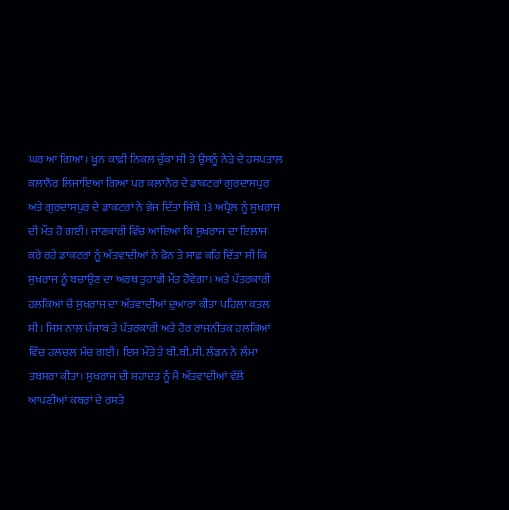ਘਰ ਆ ਗਿਆ। ਖੂਨ ਕਾਫ਼ੀ ਨਿਕਲ ਚੁੱਕਾ ਸੀ ਤੇ ਉਸਨੂੰ ਨੇੜੇ ਦੇ ਹਸਪਤਾਲ ਕਲਾਨੌਰ ਲਿਜਾਇਆ ਗਿਆ ਪਰ ਕਲਾਨੌਰ ਦੇ ਡਾਕਟਰਾਂ ਗੁਰਦਾਸਪੁਰ ਅਤੇ ਗੁਰਦਾਸਪੁਰ ਦੇ ਡਾਕਟਰਾਂ ਨੇ ਭੇਜ ਦਿੱਤਾ ਜਿੱਥੇ 13 ਅਪ੍ਰੈਲ ਨੂੰ ਸੁਖਰਾਜ ਦੀ ਮੌਤ ਹੋ ਗਈ। ਜਾਣਕਾਰੀ ਵਿੱਚ ਆਇਆ ਕਿ ਸੁਖਰਾਜ ਦਾ ਇਲਾਜ ਕਰੇ ਰਹੇ ਡਾਕਟਰਾਂ ਨੂੰ ਅੱਤਵਾਦੀਆਂ ਨੇ ਫੋਨ ਤੇ ਸਾਫ਼ ਕਹਿ ਦਿੱਤਾ ਸੀ ਕਿ ਸੁਖਰਾਜ ਨੂੰ ਬਚਾਉਣ ਦਾ ਅਰਥ ਤੁਹਾਡੀ ਮੌਤ ਹੋਵੇਗਾ। ਅਤੇ ਪੱਤਰਕਾਰੀ ਹਲਕਿਆਂ ਚੋਂ ਸੁਖਰਾਜ ਦਾ ਅੱਤਵਾਦੀਆਂ ਦੁਆਰਾ ਕੀਤਾ ਪਹਿਲਾ ਕਤਲ ਸੀ। ਜਿਸ ਨਾਲ ਪੰਜਾਬ ਤੇ ਪੱਤਰਕਾਰੀ ਅਤੇ ਹੋਰ ਰਾਜਨੀਤਕ ਹਲਕਿਆਂ ਵਿੱਚ ਹਲਚਲ ਮੱਚ ਗਈ। ਇਸ ਮੌਤੇ ਤੇ ਬੀ.ਬੀ.ਸੀ. ਲੰਡਨ ਨੇ ਲੰਮਾ ਤਬਸਰਾ ਕੀਤਾ। ਸੁਖਰਾਜ ਦੀ ਸ਼ਹਾਦਤ ਨੂੰ ਮੈਂ ਅੱਤਵਾਦੀਆਂ ਵੱਲੋਂ ਆਪਣੀਆਂ ਕਬਰਾਂ ਦੇ ਰਸਤੇ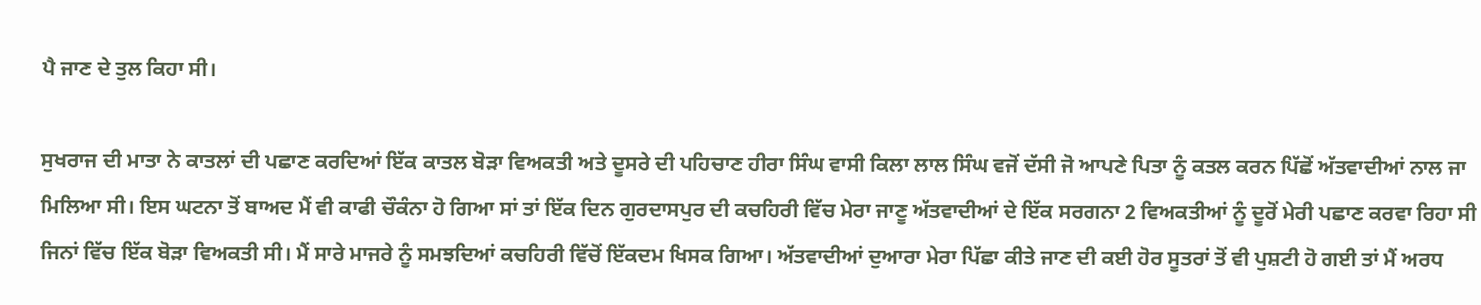ਪੈ ਜਾਣ ਦੇ ਤੁਲ ਕਿਹਾ ਸੀ।

ਸੁਖਰਾਜ ਦੀ ਮਾਤਾ ਨੇ ਕਾਤਲਾਂ ਦੀ ਪਛਾਣ ਕਰਦਿਆਂ ਇੱਕ ਕਾਤਲ ਬੋੜਾ ਵਿਅਕਤੀ ਅਤੇ ਦੂਸਰੇ ਦੀ ਪਹਿਚਾਣ ਹੀਰਾ ਸਿੰਘ ਵਾਸੀ ਕਿਲਾ ਲਾਲ ਸਿੰਘ ਵਜੋਂ ਦੱਸੀ ਜੋ ਆਪਣੇ ਪਿਤਾ ਨੂੰ ਕਤਲ ਕਰਨ ਪਿੱਛੋਂ ਅੱਤਵਾਦੀਆਂ ਨਾਲ ਜਾ ਮਿਲਿਆ ਸੀ। ਇਸ ਘਟਨਾ ਤੋਂ ਬਾਅਦ ਮੈਂ ਵੀ ਕਾਫੀ ਚੌਕੰਨਾ ਹੋ ਗਿਆ ਸਾਂ ਤਾਂ ਇੱਕ ਦਿਨ ਗੁਰਦਾਸਪੁਰ ਦੀ ਕਚਹਿਰੀ ਵਿੱਚ ਮੇਰਾ ਜਾਣੂ ਅੱਤਵਾਦੀਆਂ ਦੇ ਇੱਕ ਸਰਗਨਾ 2 ਵਿਅਕਤੀਆਂ ਨੂੰ ਦੂਰੋਂ ਮੇਰੀ ਪਛਾਣ ਕਰਵਾ ਰਿਹਾ ਸੀ ਜਿਨਾਂ ਵਿੱਚ ਇੱਕ ਬੋੜਾ ਵਿਅਕਤੀ ਸੀ। ਮੈਂ ਸਾਰੇ ਮਾਜਰੇ ਨੂੰ ਸਮਝਦਿਆਂ ਕਚਹਿਰੀ ਵਿੱਚੋਂ ਇੱਕਦਮ ਖਿਸਕ ਗਿਆ। ਅੱਤਵਾਦੀਆਂ ਦੁਆਰਾ ਮੇਰਾ ਪਿੱਛਾ ਕੀਤੇ ਜਾਣ ਦੀ ਕਈ ਹੋਰ ਸੂਤਰਾਂ ਤੋਂ ਵੀ ਪੁਸ਼ਟੀ ਹੋ ਗਈ ਤਾਂ ਮੈਂ ਅਰਧ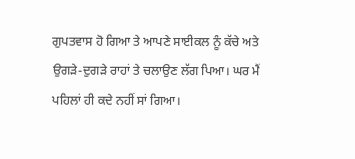ਗੁਪਤਵਾਸ ਹੋ ਗਿਆ ਤੇ ਆਪਣੇ ਸਾਈਕਲ ਨੂੰ ਕੱਚੇ ਅਤੇ ਉਗੜੇ-ਦੁਗੜੇ ਰਾਹਾਂ ਤੇ ਚਲਾਉਣ ਲੱਗ ਪਿਆ। ਘਰ ਮੈਂ ਪਹਿਲਾਂ ਹੀ ਕਦੇ ਨਹੀਂ ਸਾਂ ਗਿਆ।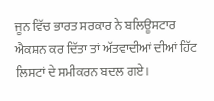ਜੂਨ ਵਿੱਚ ਭਾਰਤ ਸਰਕਾਰ ਨੇ ਬਲਿਊਸਟਾਰ ਐਕਸ਼ਨ ਕਰ ਦਿੱਤਾ ਤਾਂ ਅੱਤਵਾਦੀਆਂ ਦੀਆਂ ਹਿੱਟ ਲਿਸਟਾਂ ਦੇ ਸਮੀਕਰਨ ਬਦਲ ਗਏ।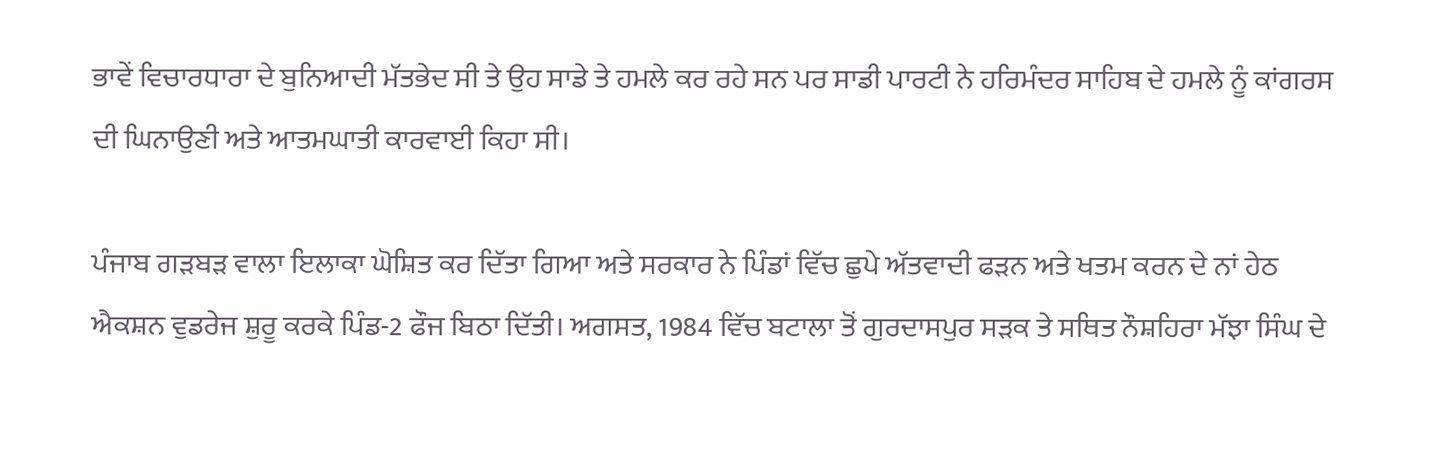ਭਾਵੇਂ ਵਿਚਾਰਧਾਰਾ ਦੇ ਬੁਨਿਆਦੀ ਮੱਤਭੇਦ ਸੀ ਤੇ ਉਹ ਸਾਡੇ ਤੇ ਹਮਲੇ ਕਰ ਰਹੇ ਸਨ ਪਰ ਸਾਡੀ ਪਾਰਟੀ ਨੇ ਹਰਿਮੰਦਰ ਸਾਹਿਬ ਦੇ ਹਮਲੇ ਨੂੰ ਕਾਂਗਰਸ ਦੀ ਘਿਨਾਉਣੀ ਅਤੇ ਆਤਮਘਾਤੀ ਕਾਰਵਾਈ ਕਿਹਾ ਸੀ।

ਪੰਜਾਬ ਗੜਬੜ ਵਾਲਾ ਇਲਾਕਾ ਘੋਸ਼ਿਤ ਕਰ ਦਿੱਤਾ ਗਿਆ ਅਤੇ ਸਰਕਾਰ ਨੇ ਪਿੰਡਾਂ ਵਿੱਚ ਛੁਪੇ ਅੱਤਵਾਦੀ ਫੜਨ ਅਤੇ ਖਤਮ ਕਰਨ ਦੇ ਨਾਂ ਹੇਠ ਐਕਸ਼ਨ ਵੁਡਰੇਜ ਸ਼ੁਰੂ ਕਰਕੇ ਪਿੰਡ-2 ਫੌਜ ਬਿਠਾ ਦਿੱਤੀ। ਅਗਸਤ, 1984 ਵਿੱਚ ਬਟਾਲਾ ਤੋਂ ਗੁਰਦਾਸਪੁਰ ਸੜਕ ਤੇ ਸਥਿਤ ਨੌਸ਼ਹਿਰਾ ਮੱਝਾ ਸਿੰਘ ਦੇ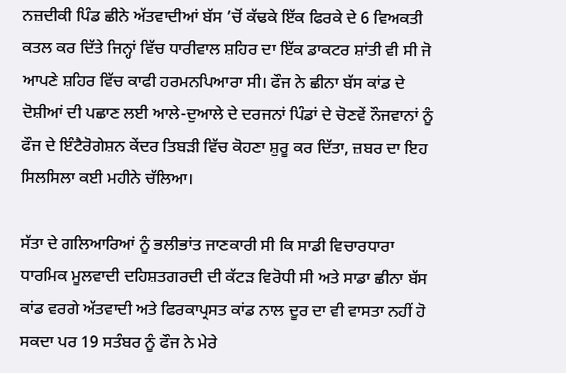ਨਜ਼ਦੀਕੀ ਪਿੰਡ ਛੀਨੇ ਅੱਤਵਾਦੀਆਂ ਬੱਸ ’ਚੋਂ ਕੱਢਕੇ ਇੱਕ ਫਿਰਕੇ ਦੇ 6 ਵਿਅਕਤੀ ਕਤਲ ਕਰ ਦਿੱਤੇ ਜਿਨ੍ਹਾਂ ਵਿੱਚ ਧਾਰੀਵਾਲ ਸ਼ਹਿਰ ਦਾ ਇੱਕ ਡਾਕਟਰ ਸ਼ਾਂਤੀ ਵੀ ਸੀ ਜੋ ਆਪਣੇ ਸ਼ਹਿਰ ਵਿੱਚ ਕਾਫੀ ਹਰਮਨਪਿਆਰਾ ਸੀ। ਫੌਜ ਨੇ ਛੀਨਾ ਬੱਸ ਕਾਂਡ ਦੇ ਦੋਸ਼ੀਆਂ ਦੀ ਪਛਾਣ ਲਈ ਆਲੇ-ਦੁਆਲੇ ਦੇ ਦਰਜਨਾਂ ਪਿੰਡਾਂ ਦੇ ਚੋਣਵੇਂ ਨੌਜਵਾਨਾਂ ਨੂੰ ਫੌਜ ਦੇ ਇੰਟੈਰੋਗੇਸ਼ਨ ਕੇਂਦਰ ਤਿਬੜੀ ਵਿੱਚ ਕੋਹਣਾ ਸ਼ੁਰੂ ਕਰ ਦਿੱਤਾ, ਜ਼ਬਰ ਦਾ ਇਹ ਸਿਲਸਿਲਾ ਕਈ ਮਹੀਨੇ ਚੱਲਿਆ।

ਸੱਤਾ ਦੇ ਗਲਿਆਰਿਆਂ ਨੂੰ ਭਲੀਭਾਂਤ ਜਾਣਕਾਰੀ ਸੀ ਕਿ ਸਾਡੀ ਵਿਚਾਰਧਾਰਾ ਧਾਰਮਿਕ ਮੂਲਵਾਦੀ ਦਹਿਸ਼ਤਗਰਦੀ ਦੀ ਕੱਟੜ ਵਿਰੋਧੀ ਸੀ ਅਤੇ ਸਾਡਾ ਛੀਨਾ ਬੱਸ ਕਾਂਡ ਵਰਗੇ ਅੱਤਵਾਦੀ ਅਤੇ ਫਿਰਕਾਪ੍ਰਸਤ ਕਾਂਡ ਨਾਲ ਦੂਰ ਦਾ ਵੀ ਵਾਸਤਾ ਨਹੀਂ ਹੋ ਸਕਦਾ ਪਰ 19 ਸਤੰਬਰ ਨੂੰ ਫੌਜ ਨੇ ਮੇਰੇ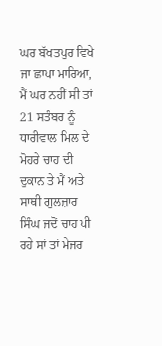ਘਰ ਬੱਖਤਪੁਰ ਵਿਖੇ ਜਾ ਛਾਪਾ ਮਾਰਿਆ, ਮੈਂ ਘਰ ਨਹੀਂ ਸੀ ਤਾਂ 21 ਸਤੰਬਰ ਨੂੰ ਧਾਰੀਵਾਲ ਮਿਲ ਦੇ ਮੋਹਰੇ ਚਾਹ ਦੀ ਦੁਕਾਨ ਤੇ ਮੈਂ ਅਤੇ ਸਾਥੀ ਗੁਲਜ਼ਾਰ ਸਿੰਘ ਜਦੋਂ ਚਾਹ ਪੀ ਰਹੇ ਸਾਂ ਤਾਂ ਮੇਜਰ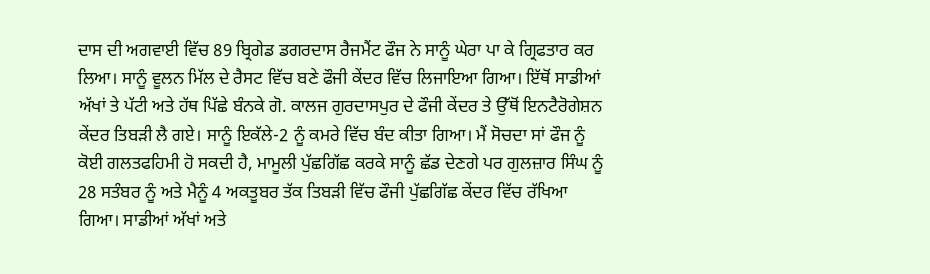ਦਾਸ ਦੀ ਅਗਵਾਈ ਵਿੱਚ 89 ਬ੍ਰਿਗੇਡ ਡਗਰਦਾਸ ਰੈਜਮੈਂਟ ਫੌਜ ਨੇ ਸਾਨੂੰ ਘੇਰਾ ਪਾ ਕੇ ਗ੍ਰਿਫਤਾਰ ਕਰ ਲਿਆ। ਸਾਨੂੰ ਵੂਲਨ ਮਿੱਲ ਦੇ ਰੈਸਟ ਵਿੱਚ ਬਣੇ ਫੌਜੀ ਕੇਂਦਰ ਵਿੱਚ ਲਿਜਾਇਆ ਗਿਆ। ਇੱਥੋਂ ਸਾਡੀਆਂ ਅੱਖਾਂ ਤੇ ਪੱਟੀ ਅਤੇ ਹੱਥ ਪਿੱਛੇ ਬੰਨਕੇ ਗੋ. ਕਾਲਜ ਗੁਰਦਾਸਪੁਰ ਦੇ ਫੌਜੀ ਕੇਂਦਰ ਤੇ ਉੱਥੋਂ ਇਨਟੈਰੋਗੇਸ਼ਨ ਕੇਂਦਰ ਤਿਬੜੀ ਲੈ ਗਏ। ਸਾਨੂੰ ਇਕੱਲੇ-2 ਨੂੰ ਕਮਰੇ ਵਿੱਚ ਬੰਦ ਕੀਤਾ ਗਿਆ। ਮੈਂ ਸੋਚਦਾ ਸਾਂ ਫੌਜ ਨੂੰ ਕੋਈ ਗਲਤਫਹਿਮੀ ਹੋ ਸਕਦੀ ਹੈ, ਮਾਮੂਲੀ ਪੁੱਛਗਿੱਛ ਕਰਕੇ ਸਾਨੂੰ ਛੱਡ ਦੇਣਗੇ ਪਰ ਗੁਲਜ਼ਾਰ ਸਿੰਘ ਨੂੰ 28 ਸਤੰਬਰ ਨੂੰ ਅਤੇ ਮੈਨੂੰ 4 ਅਕਤੂਬਰ ਤੱਕ ਤਿਬੜੀ ਵਿੱਚ ਫੌਜੀ ਪੁੱਛਗਿੱਛ ਕੇਂਦਰ ਵਿੱਚ ਰੱਖਿਆ ਗਿਆ। ਸਾਡੀਆਂ ਅੱਖਾਂ ਅਤੇ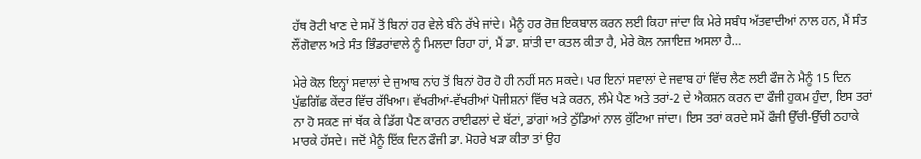ਹੱਥ ਰੋਟੀ ਖਾਣ ਦੇ ਸਮੇਂ ਤੋਂ ਬਿਨਾਂ ਹਰ ਵੇਲੇ ਬੰਨੇ ਰੱਖੇ ਜਾਂਦੇ। ਮੈਨੂੰ ਹਰ ਰੋਜ਼ ਇਕਬਾਲ ਕਰਨ ਲਈ ਕਿਹਾ ਜਾਂਦਾ ਕਿ ਮੇਰੇ ਸਬੰਧ ਅੱਤਵਾਦੀਆਂ ਨਾਲ ਹਨ, ਮੈਂ ਸੰਤ ਲੌਂਗੋਵਾਲ ਅਤੇ ਸੰਤ ਭਿੰਡਰਾਂਵਾਲੇ ਨੂੰ ਮਿਲਦਾ ਰਿਹਾ ਹਾਂ, ਮੈਂ ਡਾ. ਸ਼ਾਂਤੀ ਦਾ ਕਤਲ ਕੀਤਾ ਹੈ, ਮੇਰੇ ਕੋਲ ਨਜਾਇਜ਼ ਅਸਲਾ ਹੈ…

ਮੇਰੇ ਕੋਲ ਇਨ੍ਹਾਂ ਸਵਾਲਾਂ ਦੇ ਜੁਆਬ ਨਾਂਹ ਤੋਂ ਬਿਨਾਂ ਹੋਰ ਹੋ ਹੀ ਨਹੀਂ ਸਨ ਸਕਦੇ। ਪਰ ਇਨਾਂ ਸਵਾਲਾਂ ਦੇ ਜਵਾਬ ਹਾਂ ਵਿੱਚ ਲੈਣ ਲਈ ਫੌਜ ਨੇ ਮੈਨੂੰ 15 ਦਿਨ ਪੁੱਛਗਿੱਛ ਕੇਂਦਰ ਵਿੱਚ ਰੱਖਿਆ। ਵੱਖਰੀਆਂ-ਵੱਖਰੀਆਂ ਪੋਜੀਸ਼ਨਾਂ ਵਿੱਚ ਖੜੇ ਕਰਨ, ਲੰਮੇ ਪੈਣ ਅਤੇ ਤਰਾਂ-2 ਦੇ ਐਕਸ਼ਨ ਕਰਨ ਦਾ ਫੌਜੀ ਹੁਕਮ ਹੁੰਦਾ, ਇਸ ਤਰਾਂ ਨਾ ਹੋ ਸਕਣ ਜਾਂ ਥੱਕ ਕੇ ਡਿੱਗ ਪੈਣ ਕਾਰਨ ਰਾਈਫਲਾਂ ਦੇ ਬੱਟਾਂ, ਡਾਂਗਾਂ ਅਤੇ ਠੁੱਡਿਆਂ ਨਾਲ ਕੁੱਟਿਆ ਜਾਂਦਾ। ਇਸ ਤਰਾਂ ਕਰਦੇ ਸਮੇਂ ਫੌਜੀ ਉੱਚੀ-ਉੱਚੀ ਠਹਾਕੇ ਮਾਰਕੇ ਹੱਸਦੇ। ਜਦੋਂ ਮੈਨੂੰ ਇੱਕ ਦਿਨ ਫੌਜੀ ਡਾ. ਮੋਹਰੇ ਖੜਾ ਕੀਤਾ ਤਾਂ ਉਹ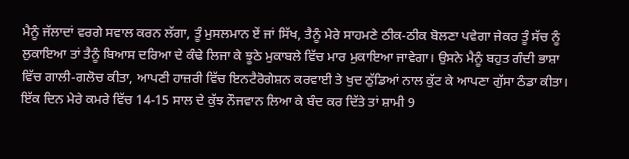ਮੈਨੂੰ ਜੱਲਾਦਾਂ ਵਰਗੇ ਸਵਾਲ ਕਰਨ ਲੱਗਾ, ਤੂੰ ਮੁਸਲਮਾਨ ਏਂ ਜਾਂ ਸਿੱਖ, ਤੈਨੂੰ ਮੇਰੇ ਸਾਹਮਣੇ ਠੀਕ-ਠੀਕ ਬੋਲਣਾ ਪਵੇਗਾ ਜੇਕਰ ਤੂੰ ਸੱਚ ਨੂੰ ਲੁਕਾਇਆ ਤਾਂ ਤੈਨੂੰ ਬਿਆਸ ਦਰਿਆ ਦੇ ਕੰਢੇ ਲਿਜਾ ਕੇ ਝੂਠੇ ਮੁਕਾਬਲੇ ਵਿੱਚ ਮਾਰ ਮੁਕਾਇਆ ਜਾਵੇਗਾ। ਉਸਨੇ ਮੈਨੂੰ ਬਹੁਤ ਗੰਦੀ ਭਾਸ਼ਾ ਵਿੱਚ ਗਾਲੀ-ਗਲੋਚ ਕੀਤਾ, ਆਪਣੀ ਹਾਜ਼ਰੀ ਵਿੱਚ ਇਨਟੈਰੋਗੇਸ਼ਨ ਕਰਵਾਈ ਤੇ ਖੁਦ ਠੁੱਡਿਆਂ ਨਾਲ ਕੁੱਟ ਕੇ ਆਪਣਾ ਗੁੱਸਾ ਠੰਡਾ ਕੀਤਾ। ਇੱਕ ਦਿਨ ਮੇਰੇ ਕਮਰੇ ਵਿੱਚ 14-15 ਸਾਲ ਦੇ ਕੁੱਝ ਨੌਜਵਾਨ ਲਿਆ ਕੇ ਬੰਦ ਕਰ ਦਿੱਤੇ ਤਾਂ ਸ਼ਾਮੀ 9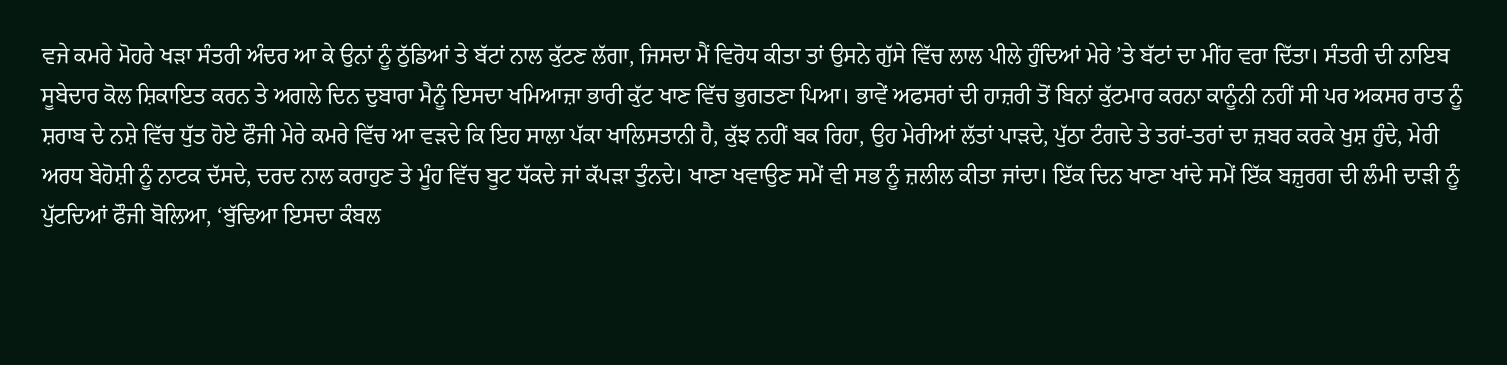ਵਜੇ ਕਮਰੇ ਮੋਹਰੇ ਖੜਾ ਸੰਤਰੀ ਅੰਦਰ ਆ ਕੇ ਉਨਾਂ ਨੂੰ ਠੁੱਡਿਆਂ ਤੇ ਬੱਟਾਂ ਨਾਲ ਕੁੱਟਣ ਲੱਗਾ, ਜਿਸਦਾ ਮੈਂ ਵਿਰੋਧ ਕੀਤਾ ਤਾਂ ਉਸਨੇ ਗੁੱਸੇ ਵਿੱਚ ਲਾਲ ਪੀਲੇ ਹੁੰਦਿਆਂ ਮੇਰੇ ’ਤੇ ਬੱਟਾਂ ਦਾ ਮੀਂਹ ਵਰਾ ਦਿੱਤਾ। ਸੰਤਰੀ ਦੀ ਨਾਇਬ ਸੂਬੇਦਾਰ ਕੋਲ ਸ਼ਿਕਾਇਤ ਕਰਨ ਤੇ ਅਗਲੇ ਦਿਨ ਦੁਬਾਰਾ ਮੈਨੂੰ ਇਸਦਾ ਖਮਿਆਜ਼ਾ ਭਾਰੀ ਕੁੱਟ ਖਾਣ ਵਿੱਚ ਭੁਗਤਣਾ ਪਿਆ। ਭਾਵੇਂ ਅਫਸਰਾਂ ਦੀ ਹਾਜ਼ਰੀ ਤੋਂ ਬਿਨਾਂ ਕੁੱਟਮਾਰ ਕਰਨਾ ਕਾਨੂੰਨੀ ਨਹੀਂ ਸੀ ਪਰ ਅਕਸਰ ਰਾਤ ਨੂੰ ਸ਼ਰਾਬ ਦੇ ਨਸ਼ੇ ਵਿੱਚ ਧੁੱਤ ਹੋਏ ਫੌਜੀ ਮੇਰੇ ਕਮਰੇ ਵਿੱਚ ਆ ਵੜਦੇ ਕਿ ਇਹ ਸਾਲਾ ਪੱਕਾ ਖਾਲਿਸਤਾਨੀ ਹੈ, ਕੁੱਝ ਨਹੀਂ ਬਕ ਰਿਹਾ, ਉਹ ਮੇਰੀਆਂ ਲੱਤਾਂ ਪਾੜਦੇ, ਪੁੱਠਾ ਟੰਗਦੇ ਤੇ ਤਰਾਂ-ਤਰਾਂ ਦਾ ਜ਼ਬਰ ਕਰਕੇ ਖੁਸ਼ ਹੁੰਦੇ, ਮੇਰੀ ਅਰਧ ਬੇਹੋਸ਼ੀ ਨੂੰ ਨਾਟਕ ਦੱਸਦੇ, ਦਰਦ ਨਾਲ ਕਰਾਹੁਣ ਤੇ ਮੂੰਹ ਵਿੱਚ ਬੂਟ ਧੱਕਦੇ ਜਾਂ ਕੱਪੜਾ ਤੁੰਨਦੇ। ਖਾਣਾ ਖਵਾਉਣ ਸਮੇਂ ਵੀ ਸਭ ਨੂੰ ਜ਼ਲੀਲ ਕੀਤਾ ਜਾਂਦਾ। ਇੱਕ ਦਿਨ ਖਾਣਾ ਖਾਂਦੇ ਸਮੇਂ ਇੱਕ ਬਜ਼ੁਰਗ ਦੀ ਲੰਮੀ ਦਾੜੀ ਨੂੰ ਪੁੱਟਦਿਆਂ ਫੌਜੀ ਬੋਲਿਆ, ‘ਬੁੱਢਿਆ ਇਸਦਾ ਕੰਬਲ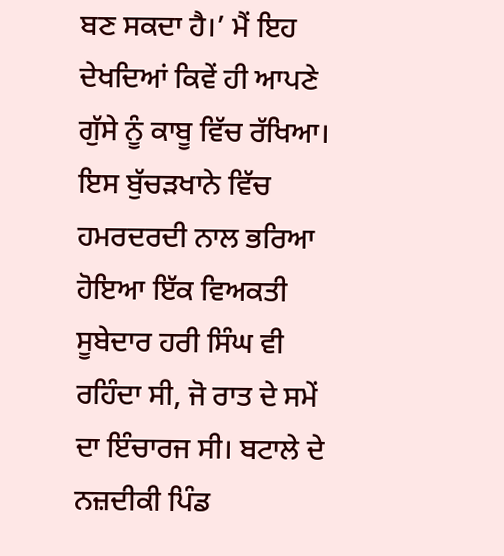ਬਣ ਸਕਦਾ ਹੈ।’ ਮੈਂ ਇਹ ਦੇਖਦਿਆਂ ਕਿਵੇਂ ਹੀ ਆਪਣੇ ਗੁੱਸੇ ਨੂੰ ਕਾਬੂ ਵਿੱਚ ਰੱਖਿਆ।
ਇਸ ਬੁੱਚੜਖਾਨੇ ਵਿੱਚ ਹਮਰਦਰਦੀ ਨਾਲ ਭਰਿਆ ਹੋਇਆ ਇੱਕ ਵਿਅਕਤੀ ਸੂਬੇਦਾਰ ਹਰੀ ਸਿੰਘ ਵੀ ਰਹਿੰਦਾ ਸੀ, ਜੋ ਰਾਤ ਦੇ ਸਮੇਂ ਦਾ ਇੰਚਾਰਜ ਸੀ। ਬਟਾਲੇ ਦੇ ਨਜ਼ਦੀਕੀ ਪਿੰਡ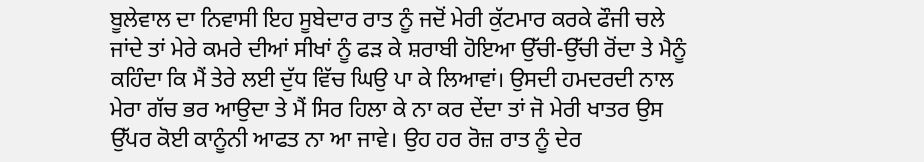ਬੂਲੇਵਾਲ ਦਾ ਨਿਵਾਸੀ ਇਹ ਸੂਬੇਦਾਰ ਰਾਤ ਨੂੰ ਜਦੋਂ ਮੇਰੀ ਕੁੱਟਮਾਰ ਕਰਕੇ ਫੌਜੀ ਚਲੇ ਜਾਂਦੇ ਤਾਂ ਮੇਰੇ ਕਮਰੇ ਦੀਆਂ ਸੀਖਾਂ ਨੂੰ ਫੜ ਕੇ ਸ਼ਰਾਬੀ ਹੋਇਆ ਉੱਚੀ-ਉੱਚੀ ਰੋਂਦਾ ਤੇ ਮੈਨੂੰ ਕਹਿੰਦਾ ਕਿ ਮੈਂ ਤੇਰੇ ਲਈ ਦੁੱਧ ਵਿੱਚ ਘਿਉ ਪਾ ਕੇ ਲਿਆਵਾਂ। ਉਸਦੀ ਹਮਦਰਦੀ ਨਾਲ ਮੇਰਾ ਗੱਚ ਭਰ ਆਉਦਾ ਤੇ ਮੈਂ ਸਿਰ ਹਿਲਾ ਕੇ ਨਾ ਕਰ ਦੇਂਦਾ ਤਾਂ ਜੋ ਮੇਰੀ ਖਾਤਰ ਉਸ ਉੱਪਰ ਕੋਈ ਕਾਨੂੰਨੀ ਆਫਤ ਨਾ ਆ ਜਾਵੇ। ਉਹ ਹਰ ਰੋਜ਼ ਰਾਤ ਨੂੰ ਦੇਰ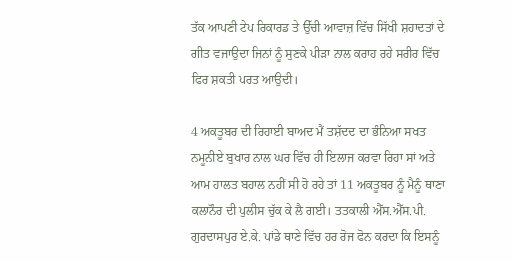ਤੱਕ ਆਪਣੀ ਟੇਪ ਰਿਕਾਰਡ ਤੇ ਉੱਚੀ ਆਵਾਜ਼ ਵਿੱਚ ਸਿੱਖੀ ਸ਼ਹਾਦਤਾਂ ਦੇ ਗੀਤ ਵਜਾਉਦਾ ਜਿਨਾਂ ਨੂੰ ਸੁਣਕੇ ਪੀੜਾ ਨਾਲ ਕਰਾਹ ਰਹੇ ਸਰੀਰ ਵਿੱਚ ਫਿਰ ਸ਼ਕਤੀ ਪਰਤ ਆਉਦੀ।

4 ਅਕਤੂਬਰ ਦੀ ਰਿਹਾਈ ਬਾਅਦ ਮੈਂ ਤਸ਼ੱਦਦ ਦਾ ਭੰਨਿਆ ਸਖਤ ਨਮੂਨੀਏ ਬੁਖਾਰ ਨਾਲ ਘਰ ਵਿੱਚ ਹੀ ਇਲਾਜ ਕਰਵਾ ਰਿਹਾ ਸਾਂ ਅਤੇ ਆਮ ਹਾਲਤ ਬਹਾਲ ਨਹੀਂ ਸੀ ਹੋ ਰਹੇ ਤਾਂ 11 ਅਕਤੂਬਰ ਨੂੰ ਮੈਨੂੰ ਥਾਣਾ ਕਲਾਨੌਰ ਦੀ ਪੁਲੀਸ ਚੁੱਕ ਕੇ ਲੈ ਗਈ। ਤਤਕਾਲੀ ਐੱਸ.ਐੱਸ.ਪੀ. ਗੁਰਦਾਸਪੁਰ ਏ.ਕੇ. ਪਾਂਡੇ ਥਾਣੇ ਵਿੱਚ ਹਰ ਰੋਜ ਫੋਨ ਕਰਦਾ ਕਿ ਇਸਨੂੰ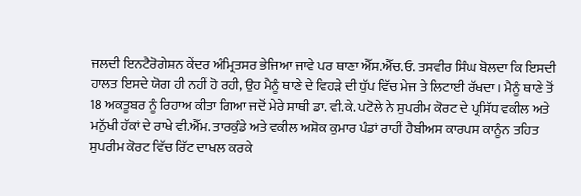ਜਲਦੀ ਇਨਟੈਰੋਗੇਸ਼ਨ ਕੇਂਦਰ ਅੰਮ੍ਰਿਤਸਰ ਭੇਜਿਆ ਜਾਵੇ ਪਰ ਥਾਣਾ ਐੱਸ.ਐੱਚ.ਓ. ਤਸਵੀਰ ਸਿੰਘ ਬੋਲਦਾ ਕਿ ਇਸਦੀ ਹਾਲਤ ਇਸਦੇ ਯੋਗ ਹੀ ਨਹੀਂ ਹੋ ਰਹੀ, ਉਹ ਮੈਨੂੰ ਥਾਣੇ ਦੇ ਵਿਹੜੇ ਦੀ ਧੁੱਪ ਵਿੱਚ ਮੇਜ ਤੇ ਲਿਟਾਈ ਰੱਖਦਾ। ਮੈਨੂੰ ਥਾਣੇ ਤੋਂ 18 ਅਕਤੂਬਰ ਨੂੰ ਰਿਹਾਅ ਕੀਤਾ ਗਿਆ ਜਦੋਂ ਮੇਰੇ ਸਾਥੀ ਡਾ. ਵੀ.ਕੇ. ਪਟੋਲੇ ਨੇ ਸੁਪਰੀਮ ਕੋਰਟ ਦੇ ਪ੍ਰਸਿੱਧ ਵਕੀਲ ਅਤੇ ਮਨੁੱਖੀ ਹੱਕਾਂ ਦੇ ਰਾਖੇ ਵੀ.ਐੱਮ. ਤਾਰਕੁੰਡੇ ਅਤੇ ਵਕੀਲ ਅਸ਼ੋਕ ਕੁਮਾਰ ਪੰਡਾਂ ਰਾਹੀਂ ਹੈਬੀਅਸ ਕਾਰਪਸ ਕਾਨੂੰਨ ਤਹਿਤ ਸੁਪਰੀਮ ਕੋਰਟ ਵਿੱਚ ਰਿੱਟ ਦਾਖਲ ਕਰਕੇ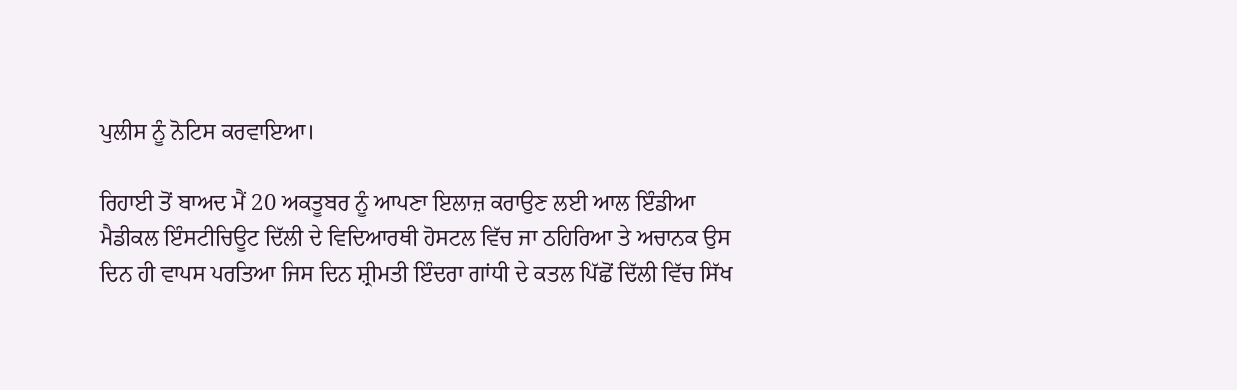ਪੁਲੀਸ ਨੂੰ ਨੋਟਿਸ ਕਰਵਾਇਆ।

ਰਿਹਾਈ ਤੋਂ ਬਾਅਦ ਮੈਂ 20 ਅਕਤੂਬਰ ਨੂੰ ਆਪਣਾ ਇਲਾਜ਼ ਕਰਾਉਣ ਲਈ ਆਲ ਇੰਡੀਆ ਮੈਡੀਕਲ ਇੰਸਟੀਚਿਊਟ ਦਿੱਲੀ ਦੇ ਵਿਦਿਆਰਥੀ ਹੋਸਟਲ ਵਿੱਚ ਜਾ ਠਹਿਰਿਆ ਤੇ ਅਚਾਨਕ ਉਸ ਦਿਨ ਹੀ ਵਾਪਸ ਪਰਤਿਆ ਜਿਸ ਦਿਨ ਸ਼੍ਰੀਮਤੀ ਇੰਦਰਾ ਗਾਂਧੀ ਦੇ ਕਤਲ ਪਿੱਛੋਂ ਦਿੱਲੀ ਵਿੱਚ ਸਿੱਖ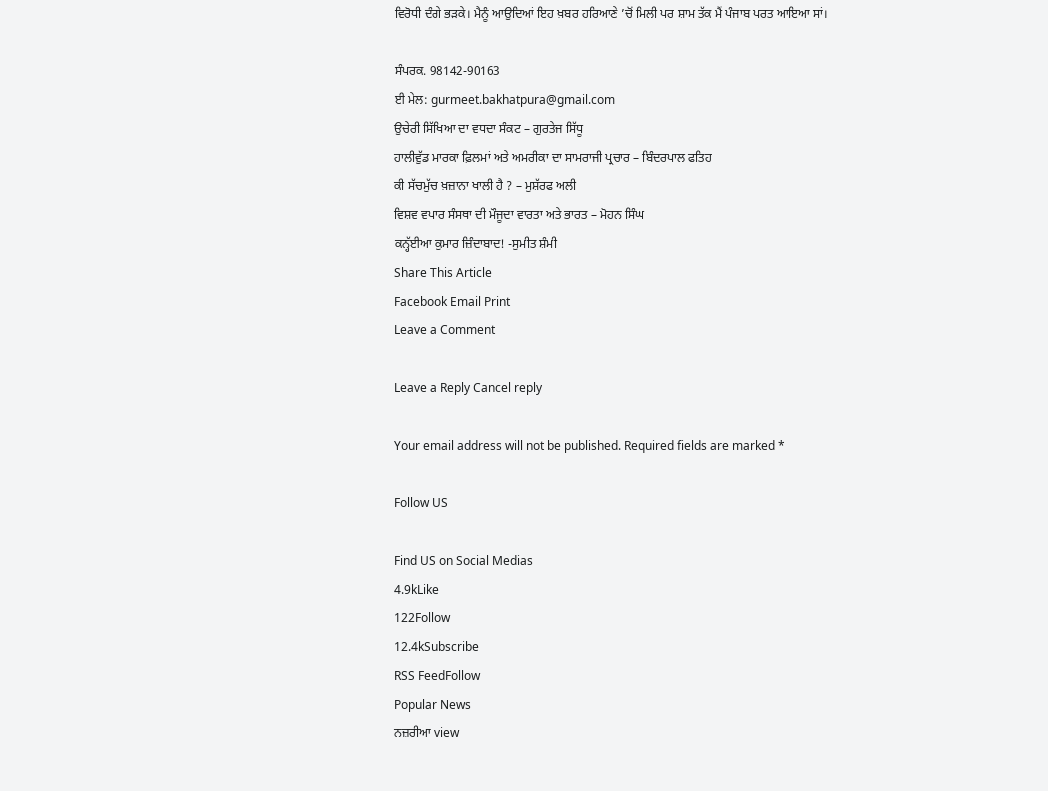ਵਿਰੋਧੀ ਦੰਗੇ ਭੜਕੇ। ਮੈਨੂੰ ਆਉਦਿਆਂ ਇਹ ਖ਼ਬਰ ਹਰਿਆਣੇ ’ਚੋਂ ਮਿਲੀ ਪਰ ਸ਼ਾਮ ਤੱਕ ਮੈਂ ਪੰਜਾਬ ਪਰਤ ਆਇਆ ਸਾਂ।

ਸੰਪਰਕ. 98142-90163
ਈ ਮੇਲ: gurmeet.bakhatpura@gmail.com
ਉਚੇਰੀ ਸਿੱਖਿਆ ਦਾ ਵਧਦਾ ਸੰਕਟ – ਗੁਰਤੇਜ ਸਿੱਧੂ
ਹਾਲੀਵੁੱਡ ਮਾਰਕਾ ਫ਼ਿਲਮਾਂ ਅਤੇ ਅਮਰੀਕਾ ਦਾ ਸਾਮਰਾਜੀ ਪ੍ਰਚਾਰ – ਬਿੰਦਰਪਾਲ ਫਤਿਹ
ਕੀ ਸੱਚਮੁੱਚ ਖ਼ਜ਼ਾਨਾ ਖਾਲੀ ਹੈ ? – ਮੁਸ਼ੱਰਫ ਅਲੀ
ਵਿਸ਼ਵ ਵਪਾਰ ਸੰਸਥਾ ਦੀ ਮੌਜੂਦਾ ਵਾਰਤਾ ਅਤੇ ਭਾਰਤ – ਮੋਹਨ ਸਿੰਘ
ਕਨ੍ਹੱਈਆ ਕੁਮਾਰ ਜ਼ਿੰਦਾਬਾਦ! -ਸੁਮੀਤ ਸ਼ੰਮੀ
Share This Article
Facebook Email Print
Leave a Comment

Leave a Reply Cancel reply

Your email address will not be published. Required fields are marked *

Follow US

Find US on Social Medias
4.9kLike
122Follow
12.4kSubscribe
RSS FeedFollow
Popular News
ਨਜ਼ਰੀਆ view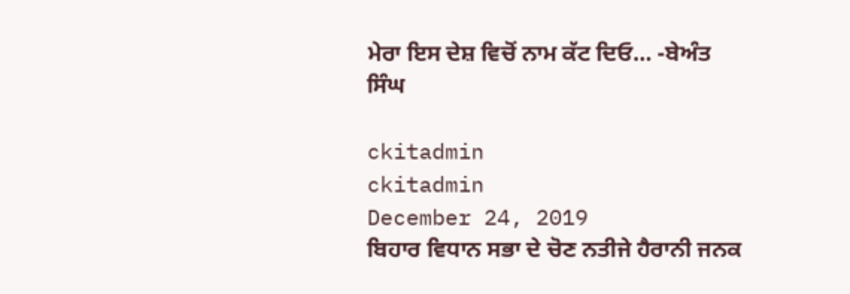ਮੇਰਾ ਇਸ ਦੇਸ਼ ਵਿਚੋਂ ਨਾਮ ਕੱਟ ਦਿਓ… -ਬੇਅੰਤ ਸਿੰਘ

ckitadmin
ckitadmin
December 24, 2019
ਬਿਹਾਰ ਵਿਧਾਨ ਸਭਾ ਦੇ ਚੋਣ ਨਤੀਜੇ ਹੈਰਾਨੀ ਜਨਕ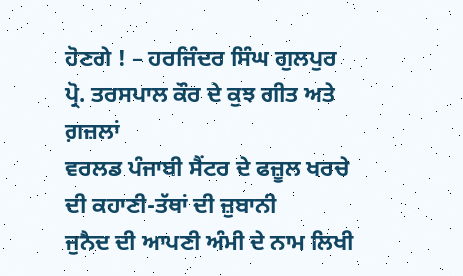ਹੋਣਗੇ ! – ਹਰਜਿੰਦਰ ਸਿੰਘ ਗੁਲਪੁਰ
ਪ੍ਰੋ. ਤਰਸਪਾਲ ਕੌਰ ਦੇ ਕੁਝ ਗੀਤ ਅਤੇ ਗ਼ਜ਼ਲਾਂ
ਵਰਲਡ ਪੰਜਾਬੀ ਸੈਂਟਰ ਦੇ ਫਜ਼ੂਲ ਖਰਚੇ ਦੀ ਕਹਾਣੀ-ਤੱਥਾਂ ਦੀ ਜ਼ੁਬਾਨੀ
ਜੁਨੈਦ ਦੀ ਆਪਣੀ ਅੰਮੀ ਦੇ ਨਾਮ ਲਿਖੀ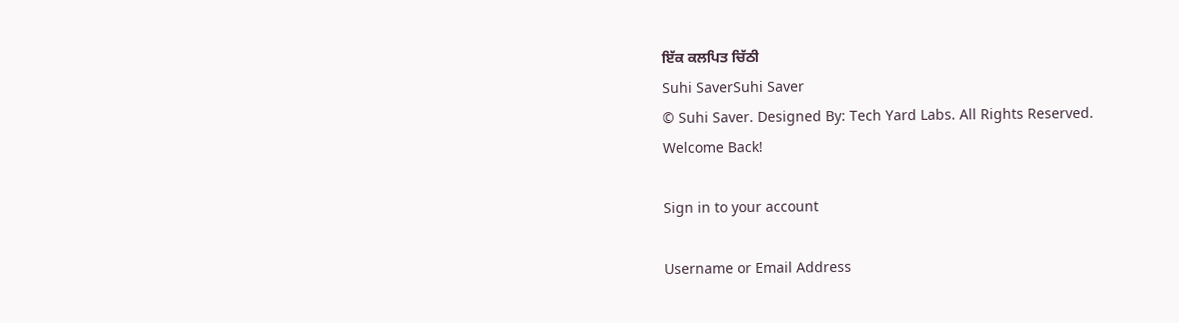ਇੱਕ ਕਲਪਿਤ ਚਿੱਠੀ
Suhi SaverSuhi Saver
© Suhi Saver. Designed By: Tech Yard Labs. All Rights Reserved.
Welcome Back!

Sign in to your account

Username or Email Address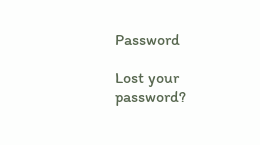Password

Lost your password?